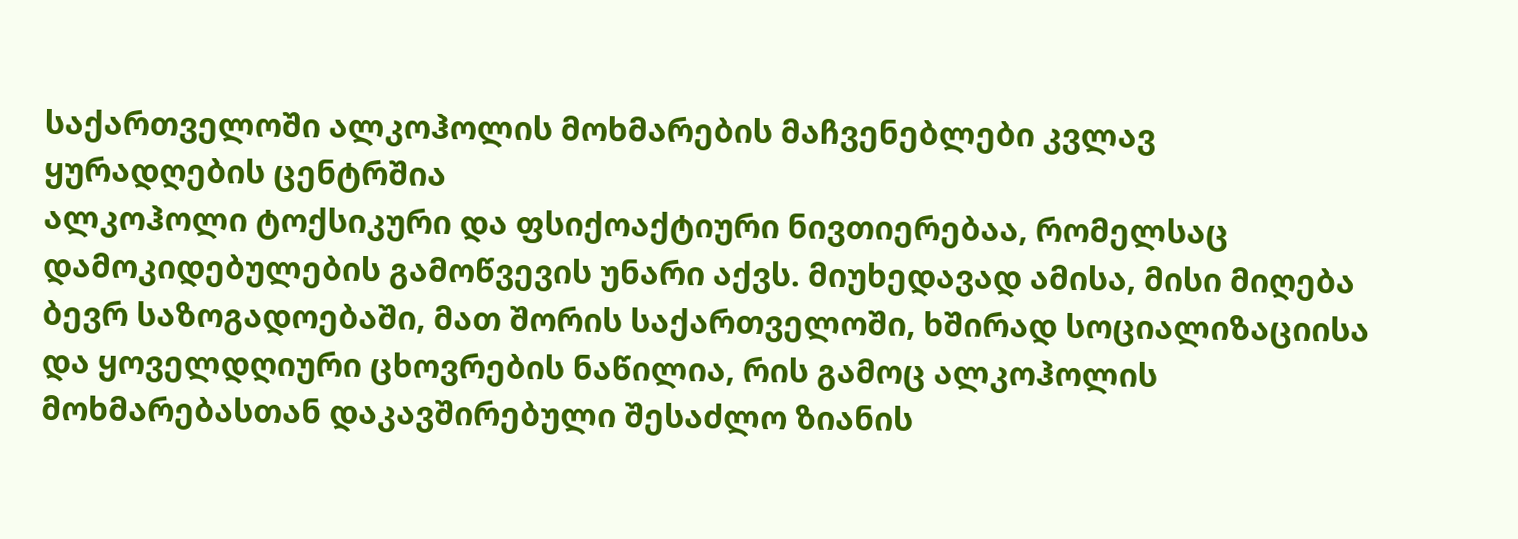საქართველოში ალკოჰოლის მოხმარების მაჩვენებლები კვლავ ყურადღების ცენტრშია
ალკოჰოლი ტოქსიკური და ფსიქოაქტიური ნივთიერებაა, რომელსაც დამოკიდებულების გამოწვევის უნარი აქვს. მიუხედავად ამისა, მისი მიღება ბევრ საზოგადოებაში, მათ შორის საქართველოში, ხშირად სოციალიზაციისა და ყოველდღიური ცხოვრების ნაწილია, რის გამოც ალკოჰოლის მოხმარებასთან დაკავშირებული შესაძლო ზიანის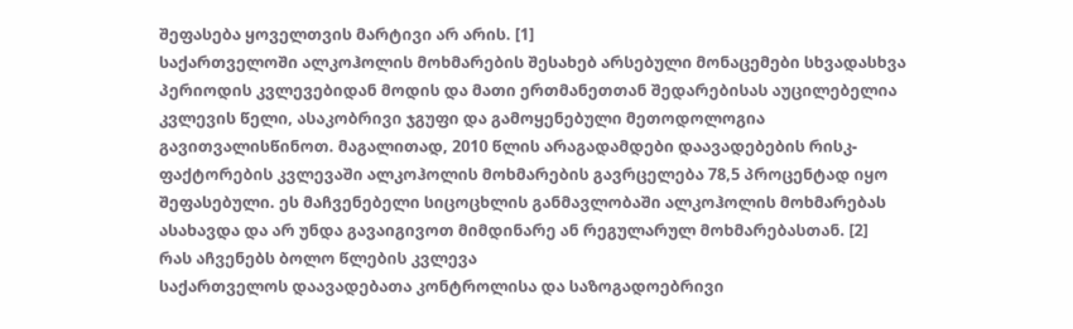შეფასება ყოველთვის მარტივი არ არის. [1]
საქართველოში ალკოჰოლის მოხმარების შესახებ არსებული მონაცემები სხვადასხვა პერიოდის კვლევებიდან მოდის და მათი ერთმანეთთან შედარებისას აუცილებელია კვლევის წელი, ასაკობრივი ჯგუფი და გამოყენებული მეთოდოლოგია გავითვალისწინოთ. მაგალითად, 2010 წლის არაგადამდები დაავადებების რისკ-ფაქტორების კვლევაში ალკოჰოლის მოხმარების გავრცელება 78,5 პროცენტად იყო შეფასებული. ეს მაჩვენებელი სიცოცხლის განმავლობაში ალკოჰოლის მოხმარებას ასახავდა და არ უნდა გავაიგივოთ მიმდინარე ან რეგულარულ მოხმარებასთან. [2]
რას აჩვენებს ბოლო წლების კვლევა
საქართველოს დაავადებათა კონტროლისა და საზოგადოებრივი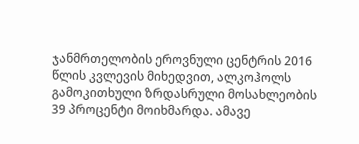ჯანმრთელობის ეროვნული ცენტრის 2016 წლის კვლევის მიხედვით, ალკოჰოლს გამოკითხული ზრდასრული მოსახლეობის 39 პროცენტი მოიხმარდა. ამავე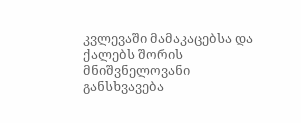კვლევაში მამაკაცებსა და ქალებს შორის მნიშვნელოვანი განსხვავება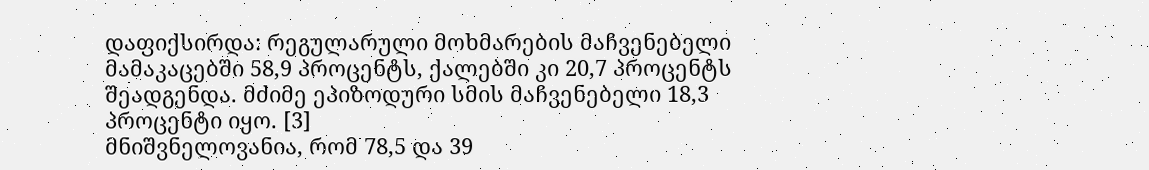დაფიქსირდა: რეგულარული მოხმარების მაჩვენებელი მამაკაცებში 58,9 პროცენტს, ქალებში კი 20,7 პროცენტს შეადგენდა. მძიმე ეპიზოდური სმის მაჩვენებელი 18,3 პროცენტი იყო. [3]
მნიშვნელოვანია, რომ 78,5 და 39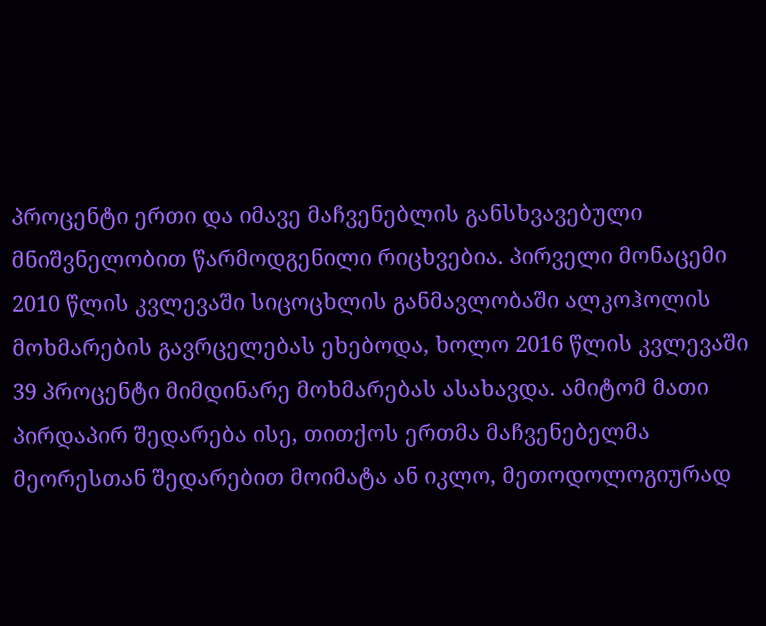პროცენტი ერთი და იმავე მაჩვენებლის განსხვავებული მნიშვნელობით წარმოდგენილი რიცხვებია. პირველი მონაცემი 2010 წლის კვლევაში სიცოცხლის განმავლობაში ალკოჰოლის მოხმარების გავრცელებას ეხებოდა, ხოლო 2016 წლის კვლევაში 39 პროცენტი მიმდინარე მოხმარებას ასახავდა. ამიტომ მათი პირდაპირ შედარება ისე, თითქოს ერთმა მაჩვენებელმა მეორესთან შედარებით მოიმატა ან იკლო, მეთოდოლოგიურად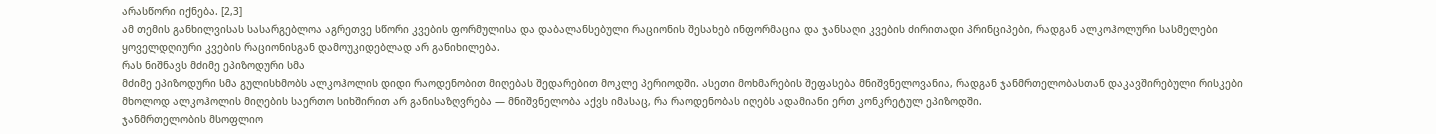არასწორი იქნება. [2,3]
ამ თემის განხილვისას სასარგებლოა აგრეთვე სწორი კვების ფორმულისა და დაბალანსებული რაციონის შესახებ ინფორმაცია და ჯანსაღი კვების ძირითადი პრინციპები, რადგან ალკოჰოლური სასმელები ყოველდღიური კვების რაციონისგან დამოუკიდებლად არ განიხილება.
რას ნიშნავს მძიმე ეპიზოდური სმა
მძიმე ეპიზოდური სმა გულისხმობს ალკოჰოლის დიდი რაოდენობით მიღებას შედარებით მოკლე პერიოდში. ასეთი მოხმარების შეფასება მნიშვნელოვანია, რადგან ჯანმრთელობასთან დაკავშირებული რისკები მხოლოდ ალკოჰოლის მიღების საერთო სიხშირით არ განისაზღვრება — მნიშვნელობა აქვს იმასაც, რა რაოდენობას იღებს ადამიანი ერთ კონკრეტულ ეპიზოდში.
ჯანმრთელობის მსოფლიო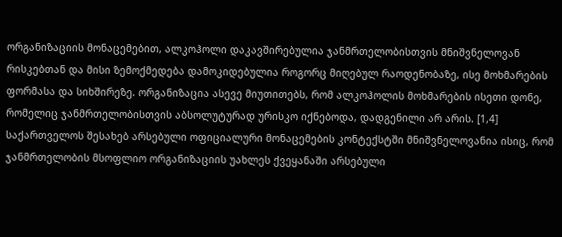ორგანიზაციის მონაცემებით, ალკოჰოლი დაკავშირებულია ჯანმრთელობისთვის მნიშვნელოვან რისკებთან და მისი ზემოქმედება დამოკიდებულია როგორც მიღებულ რაოდენობაზე, ისე მოხმარების ფორმასა და სიხშირეზე. ორგანიზაცია ასევე მიუთითებს, რომ ალკოჰოლის მოხმარების ისეთი დონე, რომელიც ჯანმრთელობისთვის აბსოლუტურად ურისკო იქნებოდა, დადგენილი არ არის. [1,4]
საქართველოს შესახებ არსებული ოფიციალური მონაცემების კონტექსტში მნიშვნელოვანია ისიც, რომ ჯანმრთელობის მსოფლიო ორგანიზაციის უახლეს ქვეყანაში არსებული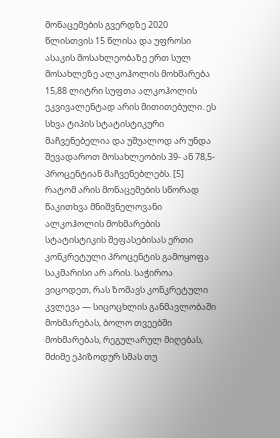მონაცემების გვერდზე 2020 წლისთვის 15 წლისა და უფროსი ასაკის მოსახლეობაზე ერთ სულ მოსახლეზე ალკოჰოლის მოხმარება 15,88 ლიტრი სუფთა ალკოჰოლის ეკვივალენტად არის მითითებული. ეს სხვა ტიპის სტატისტიკური მაჩვენებელია და უშუალოდ არ უნდა შევადაროთ მოსახლეობის 39- ან 78,5-პროცენტიან მაჩვენებლებს. [5]
რატომ არის მონაცემების სწორად წაკითხვა მნიშვნელოვანი
ალკოჰოლის მოხმარების სტატისტიკის შეფასებისას ერთი კონკრეტული პროცენტის გამოყოფა საკმარისი არ არის. საჭიროა ვიცოდეთ, რას ზომავს კონკრეტული კვლევა — სიცოცხლის განმავლობაში მოხმარებას, ბოლო თვეებში მოხმარებას, რეგულარულ მიღებას, მძიმე ეპიზოდურ სმას თუ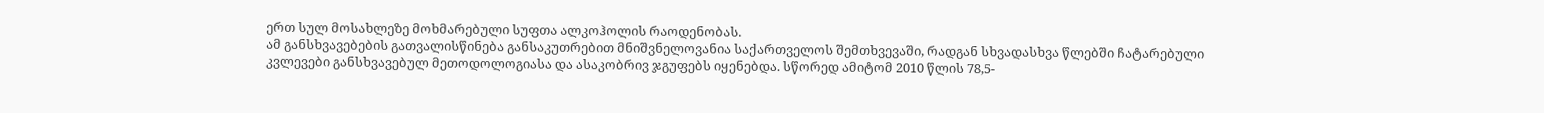ერთ სულ მოსახლეზე მოხმარებული სუფთა ალკოჰოლის რაოდენობას.
ამ განსხვავებების გათვალისწინება განსაკუთრებით მნიშვნელოვანია საქართველოს შემთხვევაში, რადგან სხვადასხვა წლებში ჩატარებული კვლევები განსხვავებულ მეთოდოლოგიასა და ასაკობრივ ჯგუფებს იყენებდა. სწორედ ამიტომ 2010 წლის 78,5-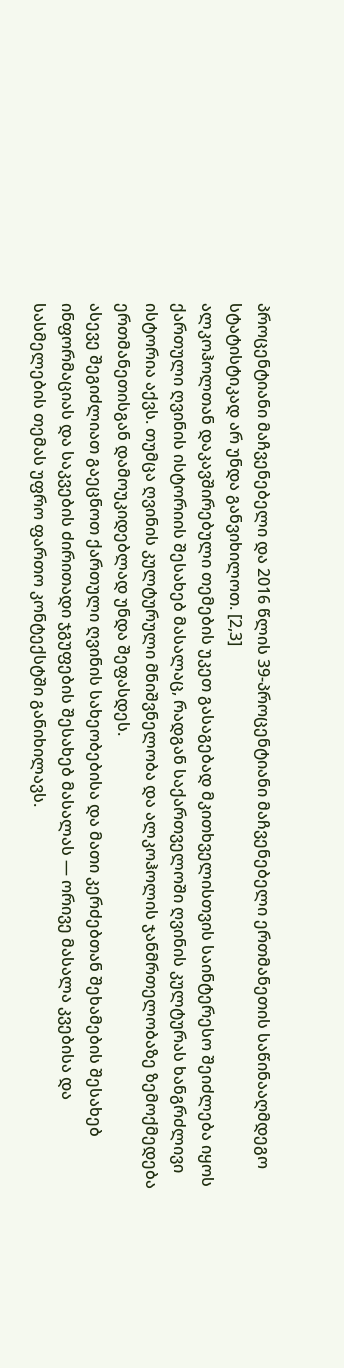პროცენტიანი მაჩვენებელი და 2016 წლის 39-პროცენტიანი მაჩვენებელი ერთმანეთის საწინააღმდეგო სტატისტიკად არ უნდა განვიხილოთ. [2,3]
ალკოჰოლთან დაკავშირებული თემების უკეთ გასაგებად მკითხველისთვის საინტერესო შეიძლება იყოს ქართული ღვინის ისტორიის შესახებ მასალაც, რადგან საქართველოში ღვინის კულტურას ხანგრძლივი ისტორია აქვს. თუმცა ღვინის კულტურული მნიშვნელობა და ალკოჰოლის ჯანმრთელობაზე ზემოქმედება ერთმანეთისგან დამოუკიდებლად უნდა შეფასდეს.
ასევე შეგიძლიათ გაეცნოთ ქართული ღვინის სახეობებისა და მათი კერძებთან შეხამების შესახებ ინფორმაციას და საკვების ძირითადი ჯგუფების შესახებ მასალას — ორივე მასალა კვებისა და სასმელების თემას უფრო ფართო კონტექსტში განიხილავს.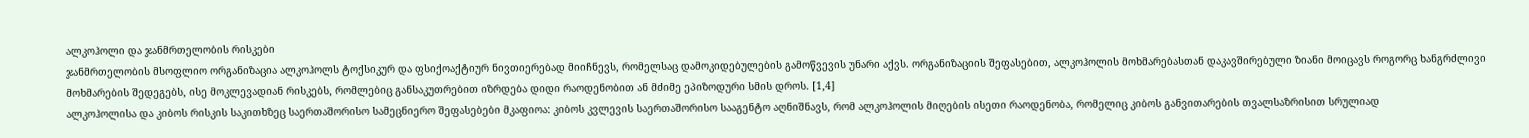ალკოჰოლი და ჯანმრთელობის რისკები
ჯანმრთელობის მსოფლიო ორგანიზაცია ალკოჰოლს ტოქსიკურ და ფსიქოაქტიურ ნივთიერებად მიიჩნევს, რომელსაც დამოკიდებულების გამოწვევის უნარი აქვს. ორგანიზაციის შეფასებით, ალკოჰოლის მოხმარებასთან დაკავშირებული ზიანი მოიცავს როგორც ხანგრძლივი მოხმარების შედეგებს, ისე მოკლევადიან რისკებს, რომლებიც განსაკუთრებით იზრდება დიდი რაოდენობით ან მძიმე ეპიზოდური სმის დროს. [1,4]
ალკოჰოლისა და კიბოს რისკის საკითხზეც საერთაშორისო სამეცნიერო შეფასებები მკაფიოა: კიბოს კვლევის საერთაშორისო სააგენტო აღნიშნავს, რომ ალკოჰოლის მიღების ისეთი რაოდენობა, რომელიც კიბოს განვითარების თვალსაზრისით სრულიად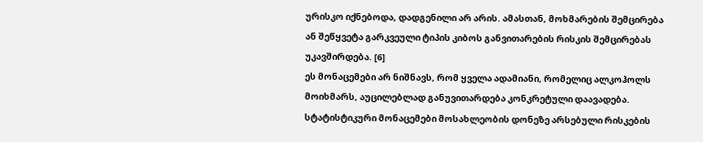ურისკო იქნებოდა, დადგენილი არ არის. ამასთან, მოხმარების შემცირება ან შეწყვეტა გარკვეული ტიპის კიბოს განვითარების რისკის შემცირებას უკავშირდება. [6]
ეს მონაცემები არ ნიშნავს, რომ ყველა ადამიანი, რომელიც ალკოჰოლს მოიხმარს, აუცილებლად განუვითარდება კონკრეტული დაავადება. სტატისტიკური მონაცემები მოსახლეობის დონეზე არსებული რისკების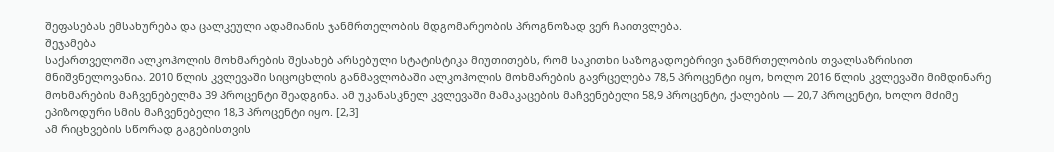შეფასებას ემსახურება და ცალკეული ადამიანის ჯანმრთელობის მდგომარეობის პროგნოზად ვერ ჩაითვლება.
შეჯამება
საქართველოში ალკოჰოლის მოხმარების შესახებ არსებული სტატისტიკა მიუთითებს, რომ საკითხი საზოგადოებრივი ჯანმრთელობის თვალსაზრისით მნიშვნელოვანია. 2010 წლის კვლევაში სიცოცხლის განმავლობაში ალკოჰოლის მოხმარების გავრცელება 78,5 პროცენტი იყო, ხოლო 2016 წლის კვლევაში მიმდინარე მოხმარების მაჩვენებელმა 39 პროცენტი შეადგინა. ამ უკანასკნელ კვლევაში მამაკაცების მაჩვენებელი 58,9 პროცენტი, ქალების — 20,7 პროცენტი, ხოლო მძიმე ეპიზოდური სმის მაჩვენებელი 18,3 პროცენტი იყო. [2,3]
ამ რიცხვების სწორად გაგებისთვის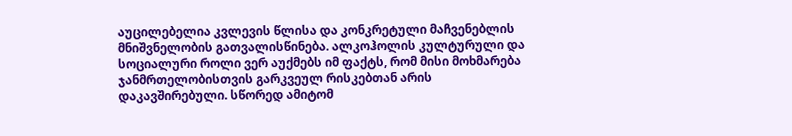აუცილებელია კვლევის წლისა და კონკრეტული მაჩვენებლის მნიშვნელობის გათვალისწინება. ალკოჰოლის კულტურული და სოციალური როლი ვერ აუქმებს იმ ფაქტს, რომ მისი მოხმარება ჯანმრთელობისთვის გარკვეულ რისკებთან არის დაკავშირებული. სწორედ ამიტომ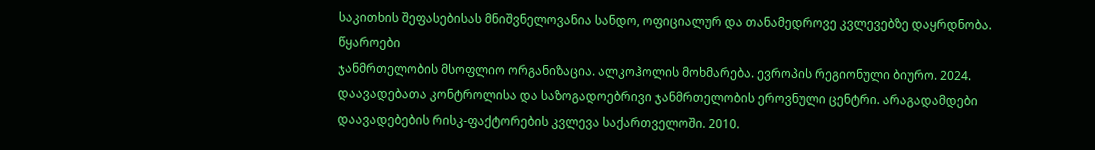საკითხის შეფასებისას მნიშვნელოვანია სანდო, ოფიციალურ და თანამედროვე კვლევებზე დაყრდნობა.
წყაროები
ჯანმრთელობის მსოფლიო ორგანიზაცია. ალკოჰოლის მოხმარება. ევროპის რეგიონული ბიურო. 2024.
დაავადებათა კონტროლისა და საზოგადოებრივი ჯანმრთელობის ეროვნული ცენტრი. არაგადამდები დაავადებების რისკ-ფაქტორების კვლევა საქართველოში. 2010.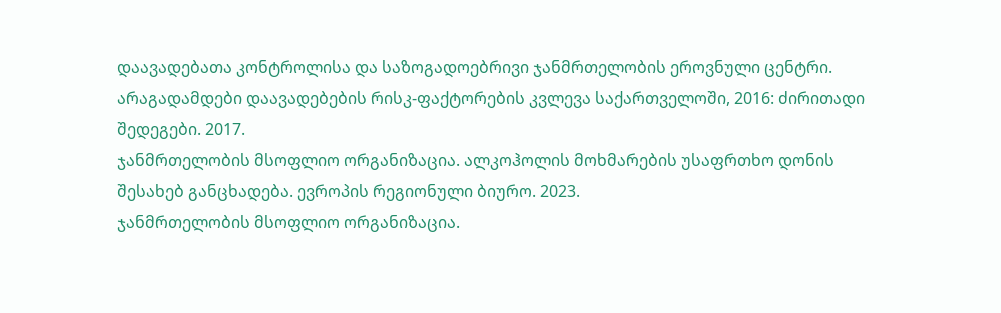დაავადებათა კონტროლისა და საზოგადოებრივი ჯანმრთელობის ეროვნული ცენტრი. არაგადამდები დაავადებების რისკ-ფაქტორების კვლევა საქართველოში, 2016: ძირითადი შედეგები. 2017.
ჯანმრთელობის მსოფლიო ორგანიზაცია. ალკოჰოლის მოხმარების უსაფრთხო დონის შესახებ განცხადება. ევროპის რეგიონული ბიურო. 2023.
ჯანმრთელობის მსოფლიო ორგანიზაცია.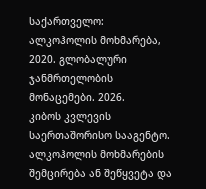საქართველო: ალკოჰოლის მოხმარება, 2020. გლობალური ჯანმრთელობის მონაცემები. 2026.
კიბოს კვლევის საერთაშორისო სააგენტო. ალკოჰოლის მოხმარების შემცირება ან შეწყვეტა და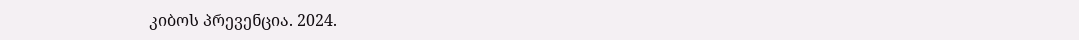კიბოს პრევენცია. 2024.